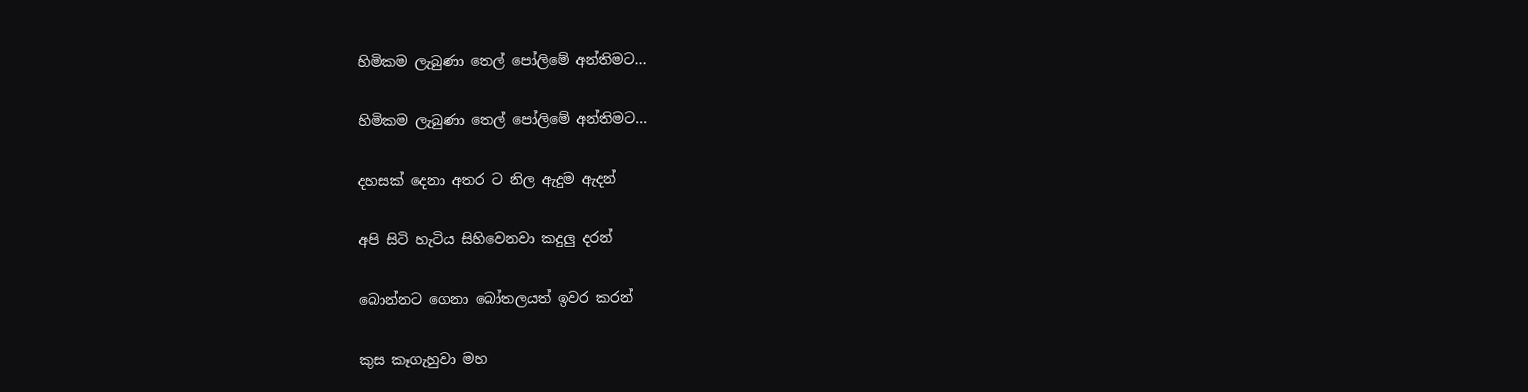හිමිකම ලැබුණා තෙල් පෝලිමේ අන්තිමට...

හිමිකම ලැබුණා තෙල් පෝලිමේ අන්තිමට...

දහසක් දෙනා අතර ට නිල ඇදුම ඇදන්

අපි සිටි හැටිය සිහිවෙනවා කදුලු දරන්

බොන්නට ගෙනා බෝතලයත් ඉවර කරන්

කුස කෑගැහුවා මහ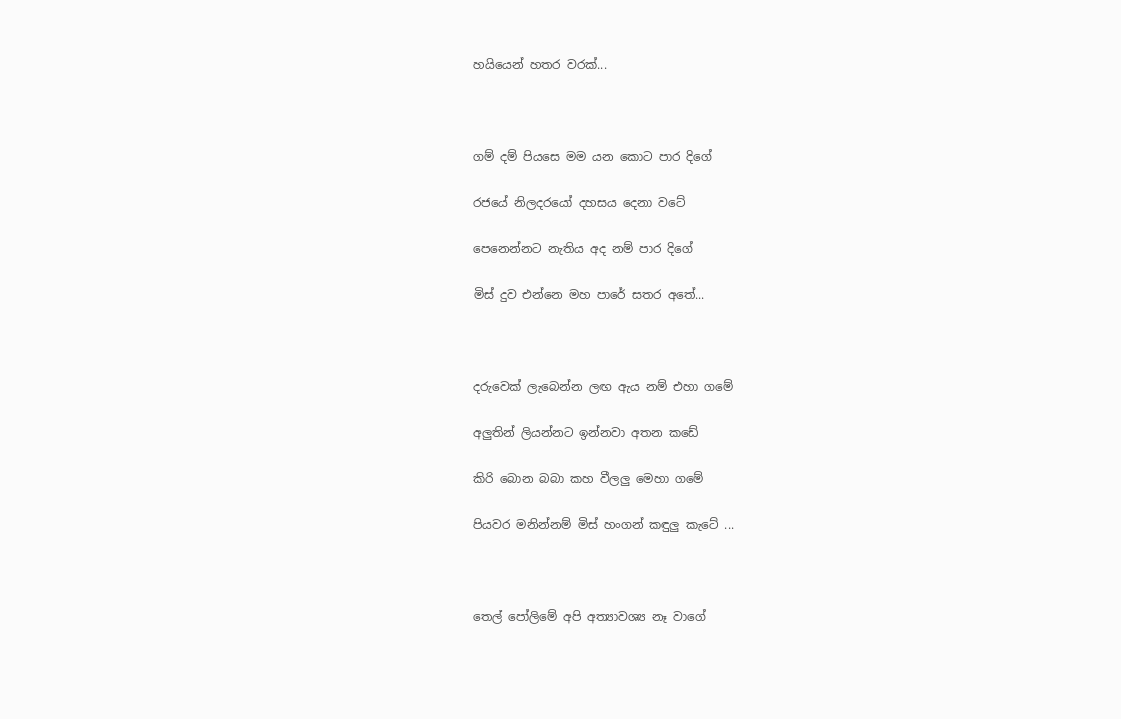හයියෙන් හතර වරක්...



ගම් දම් පියසෙ මම යන කොට පාර දිගේ

රජයේ නිලදරයෝ දහසය දෙනා වටේ

පෙනෙන්නට නැතිය අද නම් පාර දිගේ

මිස් දුව එන්නෙ මහ පාරේ සතර අතේ...



දරුවෙක් ලැබෙන්න ලඟ ඇය නම් එහා ගමේ

අලුතින් ලියන්නට ඉන්නවා අතන කඩේ

කිරි බොන බබා කහ වීලලු මෙහා ගමේ

පියවර මනින්නම් මිස් හංගන් කඳුලු කැටේ ...



තෙල් පෝලිමේ අපි අත්‍යාවශ්‍ය නෑ වාගේ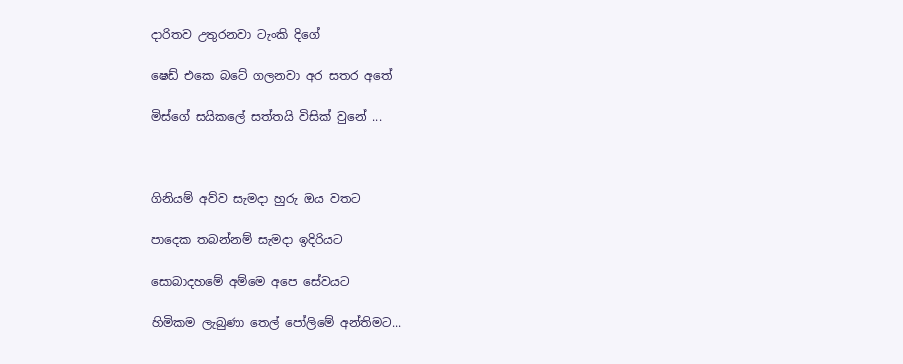දාරිතව උතුරනවා ටැංකි දිගේ

ෂෙඩ් එකෙ බටේ ගලනවා අර සතර අතේ

මිස්ගේ සයිකලේ සත්තයි විසික් වුනේ ...



ගිනියම් අව්ව සැමදා හුරු ඔය වතට

පාදෙක තබන්නම් සැමදා ඉදිරියට

සොබාදහමේ අම්මෙ අපෙ සේවයට

හිමිකම ලැබුණා තෙල් පෝලිමේ අන්තිමට...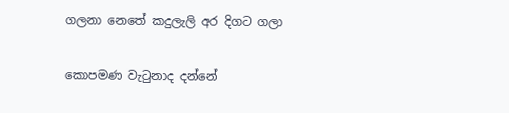ගලනා නෙතේ කදුලැලි අර දිගට ගලා

කොපමණ වැටුනාද දන්නේ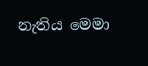නැතිය මෙමා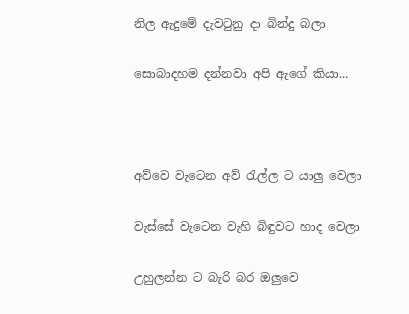නිල ඇදුමේ දැවටුනු දා බින්දු බලා

සොබාදහම දන්නවා අපි ඇගේ කියා...



අව්වෙ වැටෙන අව් රැල්ල ට යාලු වෙලා

වැස්සේ වැටෙන වැහි බිඳුවට හාද වෙලා

උහුලන්න ට බැරි බර ඔලුවෙ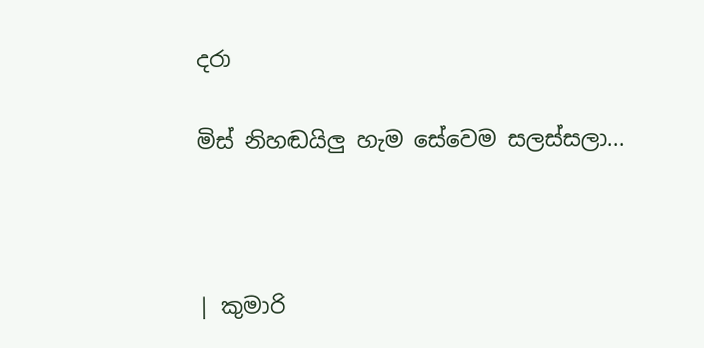දරා

මිස් නිහඬයිලු හැම සේවෙම සලස්සලා...



| කුමාරි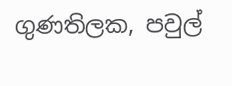ගුණතිලක, පවුල්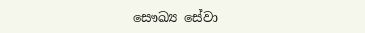සෞඛ්‍ය සේවා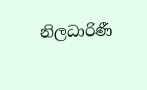නිලධාරිණී